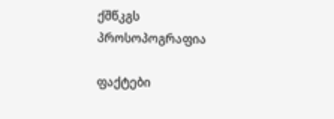ქშწკგს პროსოპოგრაფია

ფაქტები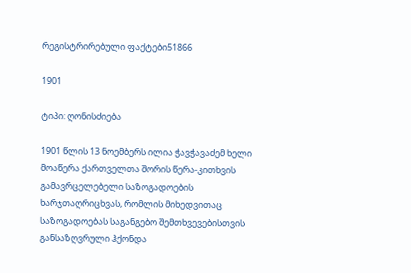რეგისტრირებული ფაქტები51866

1901

ტიპი: ღონისძიება

1901 წლის 13 ნოემბერს ილია ჭავჭავაძემ ხელი მოაწერა ქართველთა შორის წერა-კითხვის გამავრცელებელი საზოგადოების ხარჯთაღრიცხვას, რომლის მიხედვითაც საზოგადოებას საგანგებო შემთხვევებისთვის განსაზღვრული ჰქონდა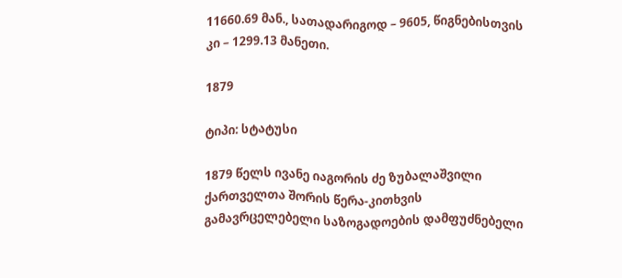11660.69 მან., სათადარიგოდ – 9605, წიგნებისთვის კი – 1299.13 მანეთი.

1879

ტიპი: სტატუსი

1879 წელს ივანე იაგორის ძე ზუბალაშვილი ქართველთა შორის წერა-კითხვის გამავრცელებელი საზოგადოების დამფუძნებელი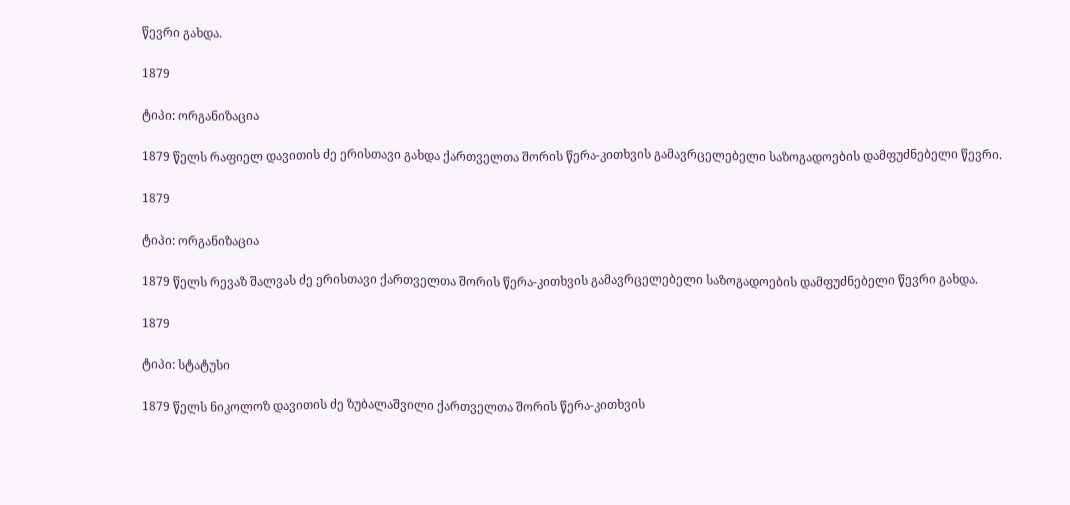წევრი გახდა.

1879

ტიპი: ორგანიზაცია

1879 წელს რაფიელ დავითის ძე ერისთავი გახდა ქართველთა შორის წერა-კითხვის გამავრცელებელი საზოგადოების დამფუძნებელი წევრი.

1879

ტიპი: ორგანიზაცია

1879 წელს რევაზ შალვას ძე ერისთავი ქართველთა შორის წერა-კითხვის გამავრცელებელი საზოგადოების დამფუძნებელი წევრი გახდა.

1879

ტიპი: სტატუსი

1879 წელს ნიკოლოზ დავითის ძე ზუბალაშვილი ქართველთა შორის წერა-კითხვის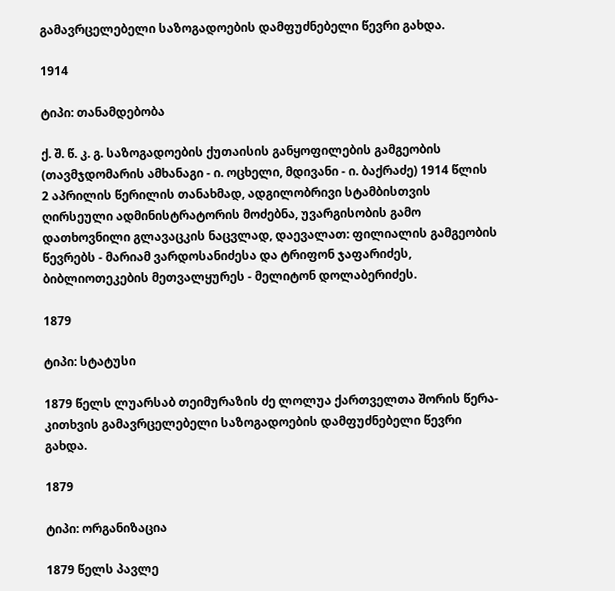გამავრცელებელი საზოგადოების დამფუძნებელი წევრი გახდა.

1914

ტიპი: თანამდებობა

ქ. შ. წ. კ. გ. საზოგადოების ქუთაისის განყოფილების გამგეობის (თავმჯდომარის ამხანაგი - ი. ოცხელი, მდივანი - ი. ბაქრაძე) 1914 წლის 2 აპრილის წერილის თანახმად, ადგილობრივი სტამბისთვის ღირსეული ადმინისტრატორის მოძებნა, უვარგისობის გამო დათხოვნილი გლავაცკის ნაცვლად, დაევალათ: ფილიალის გამგეობის წევრებს - მარიამ ვარდოსანიძესა და ტრიფონ ჯაფარიძეს, ბიბლიოთეკების მეთვალყურეს - მელიტონ დოლაბერიძეს.

1879

ტიპი: სტატუსი

1879 წელს ლუარსაბ თეიმურაზის ძე ლოლუა ქართველთა შორის წერა-კითხვის გამავრცელებელი საზოგადოების დამფუძნებელი წევრი გახდა.

1879

ტიპი: ორგანიზაცია

1879 წელს პავლე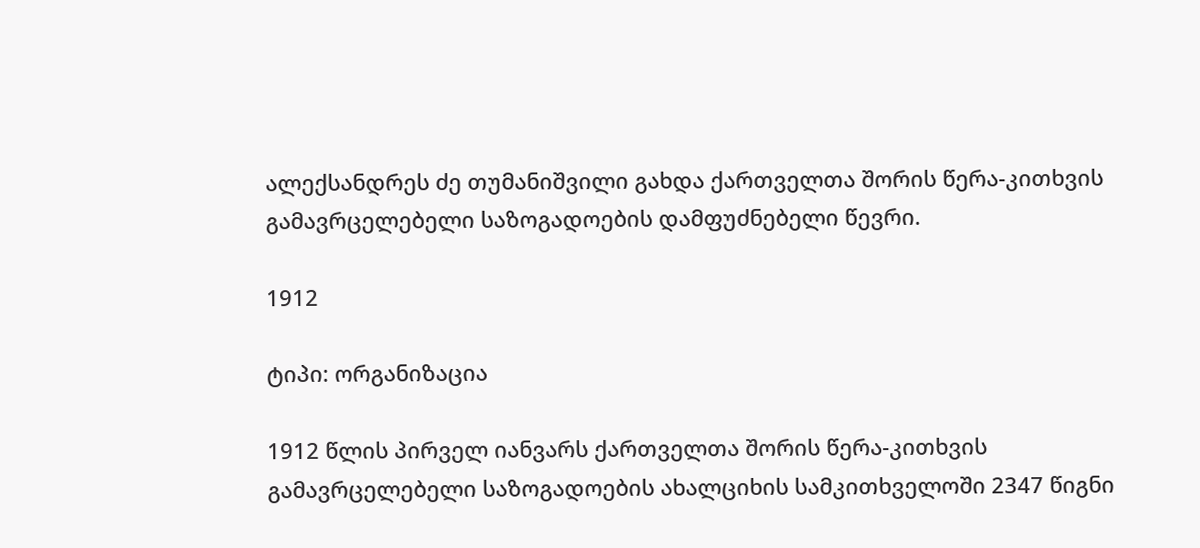ალექსანდრეს ძე თუმანიშვილი გახდა ქართველთა შორის წერა-კითხვის გამავრცელებელი საზოგადოების დამფუძნებელი წევრი.

1912

ტიპი: ორგანიზაცია

1912 წლის პირველ იანვარს ქართველთა შორის წერა-კითხვის გამავრცელებელი საზოგადოების ახალციხის სამკითხველოში 2347 წიგნი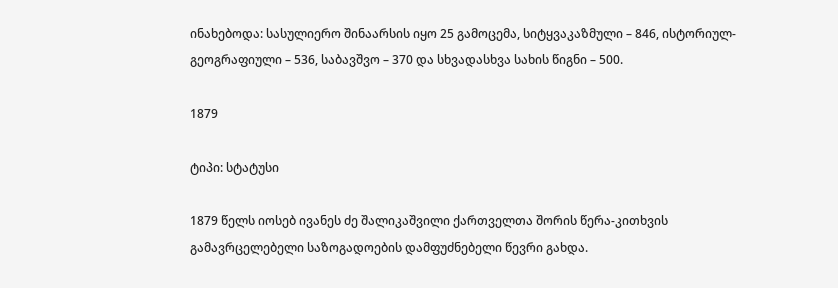ინახებოდა: სასულიერო შინაარსის იყო 25 გამოცემა, სიტყვაკაზმული – 846, ისტორიულ-გეოგრაფიული – 536, საბავშვო – 370 და სხვადასხვა სახის წიგნი – 500.

1879

ტიპი: სტატუსი

1879 წელს იოსებ ივანეს ძე შალიკაშვილი ქართველთა შორის წერა-კითხვის გამავრცელებელი საზოგადოების დამფუძნებელი წევრი გახდა.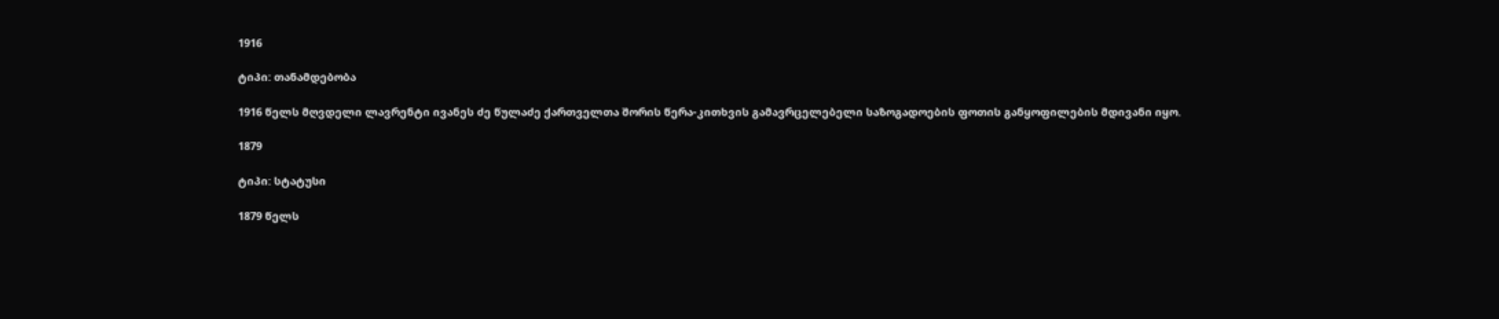1916

ტიპი: თანამდებობა

1916 წელს მღვდელი ლავრენტი ივანეს ძე წულაძე ქართველთა შორის წერა-კითხვის გამავრცელებელი საზოგადოების ფოთის განყოფილების მდივანი იყო.

1879

ტიპი: სტატუსი

1879 წელს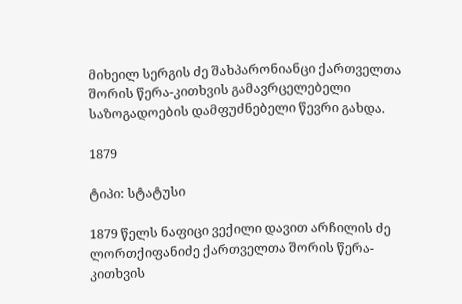მიხეილ სერგის ძე შახპარონიანცი ქართველთა შორის წერა-კითხვის გამავრცელებელი საზოგადოების დამფუძნებელი წევრი გახდა.

1879

ტიპი: სტატუსი

1879 წელს ნაფიცი ვექილი დავით არჩილის ძე ლორთქიფანიძე ქართველთა შორის წერა-კითხვის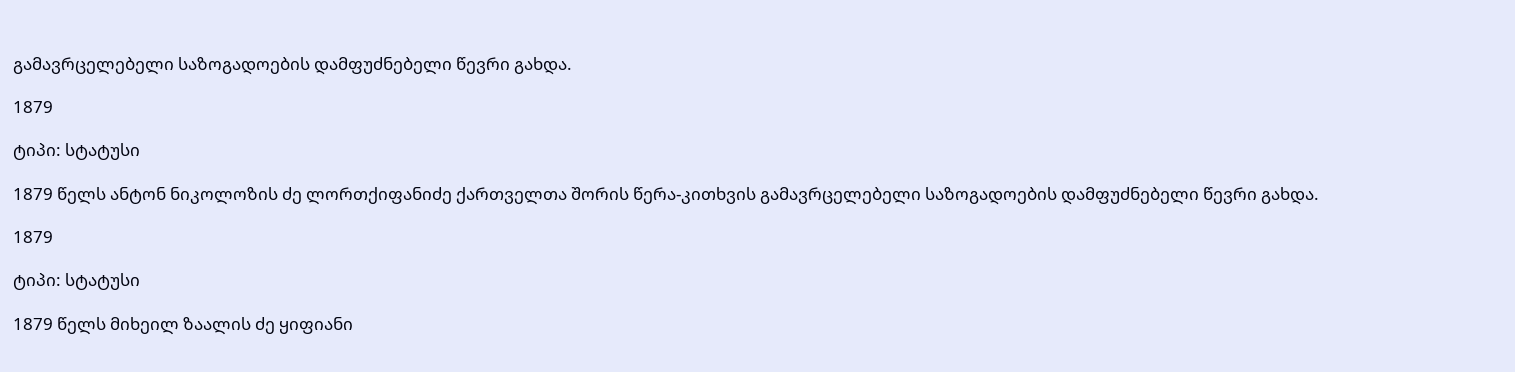გამავრცელებელი საზოგადოების დამფუძნებელი წევრი გახდა.

1879

ტიპი: სტატუსი

1879 წელს ანტონ ნიკოლოზის ძე ლორთქიფანიძე ქართველთა შორის წერა-კითხვის გამავრცელებელი საზოგადოების დამფუძნებელი წევრი გახდა.

1879

ტიპი: სტატუსი

1879 წელს მიხეილ ზაალის ძე ყიფიანი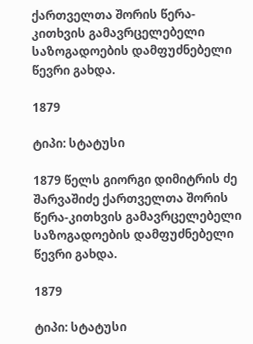ქართველთა შორის წერა-კითხვის გამავრცელებელი საზოგადოების დამფუძნებელი წევრი გახდა.

1879

ტიპი: სტატუსი

1879 წელს გიორგი დიმიტრის ძე შარვაშიძე ქართველთა შორის წერა-კითხვის გამავრცელებელი საზოგადოების დამფუძნებელი წევრი გახდა.

1879

ტიპი: სტატუსი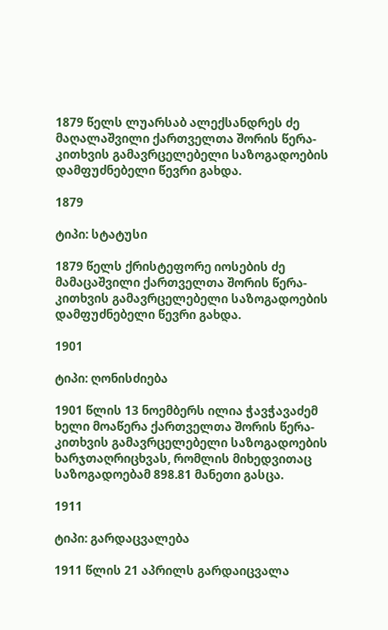1879 წელს ლუარსაბ ალექსანდრეს ძე მაღალაშვილი ქართველთა შორის წერა-კითხვის გამავრცელებელი საზოგადოების დამფუძნებელი წევრი გახდა.

1879

ტიპი: სტატუსი

1879 წელს ქრისტეფორე იოსების ძე მამაცაშვილი ქართველთა შორის წერა-კითხვის გამავრცელებელი საზოგადოების დამფუძნებელი წევრი გახდა.

1901

ტიპი: ღონისძიება

1901 წლის 13 ნოემბერს ილია ჭავჭავაძემ ხელი მოაწერა ქართველთა შორის წერა-კითხვის გამავრცელებელი საზოგადოების ხარჯთაღრიცხვას, რომლის მიხედვითაც საზოგადოებამ 898.81 მანეთი გასცა.

1911

ტიპი: გარდაცვალება

1911 წლის 21 აპრილს გარდაიცვალა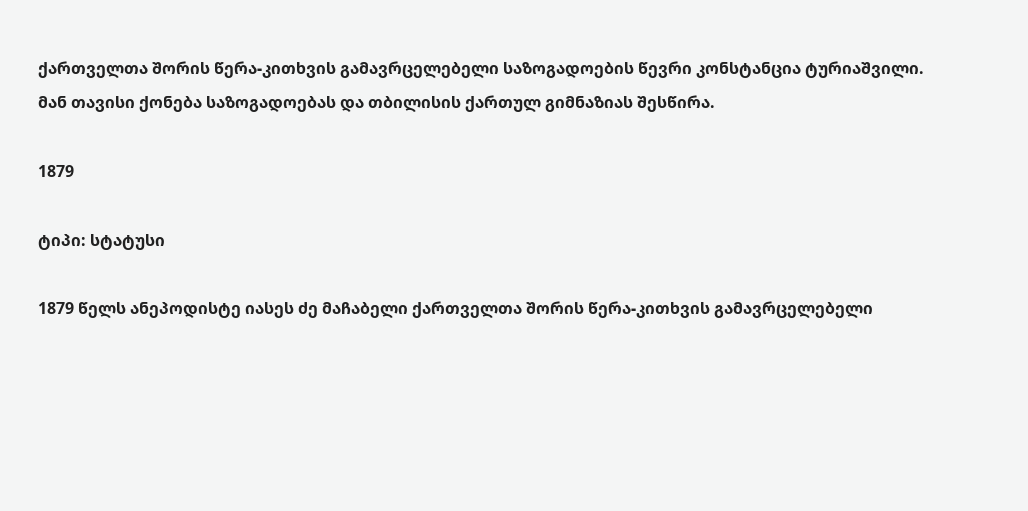ქართველთა შორის წერა-კითხვის გამავრცელებელი საზოგადოების წევრი კონსტანცია ტურიაშვილი. მან თავისი ქონება საზოგადოებას და თბილისის ქართულ გიმნაზიას შესწირა.

1879

ტიპი: სტატუსი

1879 წელს ანეპოდისტე იასეს ძე მაჩაბელი ქართველთა შორის წერა-კითხვის გამავრცელებელი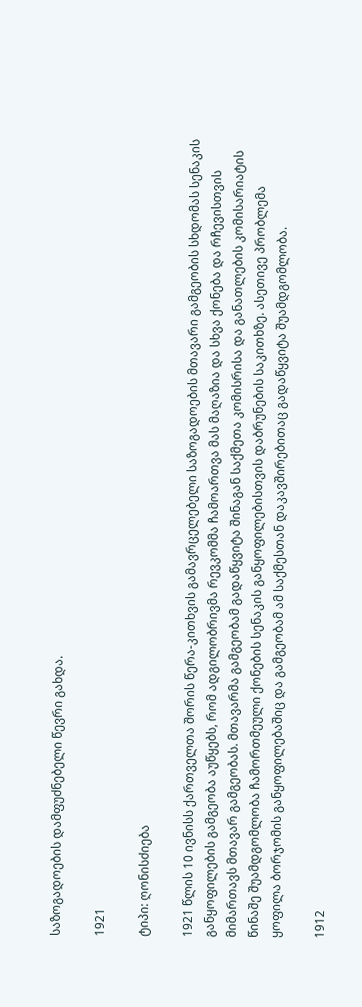საზოგადოების დამფუძნებელი წევრი გახდა.

1921

ტიპი: ღონისძიება

1921 წლის 10 ივნისს ქართველთა შორის წერა-კითხვის გამავრცელებელი საზოგადოების მთავარი გამგეობის სხდომას სენაკის განყოფილების გამგეობა აუწყებს, რომ ადგილობრივმა რევკომმა ჩამოართვა მას მაღაზია და სხვა ქონება და რჩევისთვის მიმართავს მთავარ გამგეობას. მთავარმა გამგეობამ გადაწყვიტა შინაგან საქმეთა კომისრისა და განათლების კომისარიატის წინაშე შუამდგომლობა ჩამორთმეული ქონების სენაკის განყოფილებისთვის დაბრუნების საკითხზე. ასეთივე პრობლემა ყოფილა ბორჯომის განყოფილებაშიც და გამგეობამ ამ საქმესთან დაკავშირებითაც გადაწყვიტა შუამდგომლობა.

1912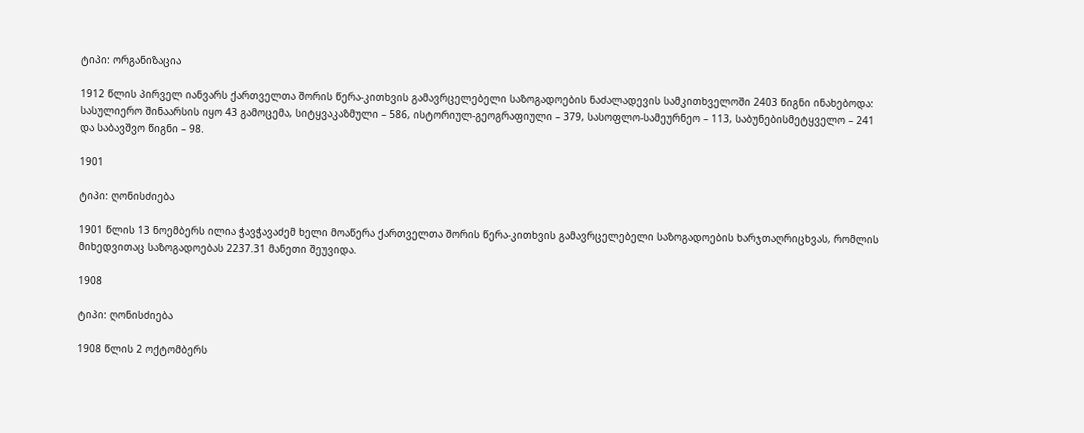ტიპი: ორგანიზაცია

1912 წლის პირველ იანვარს ქართველთა შორის წერა-კითხვის გამავრცელებელი საზოგადოების ნაძალადევის სამკითხველოში 2403 წიგნი ინახებოდა: სასულიერო შინაარსის იყო 43 გამოცემა, სიტყვაკაზმული – 586, ისტორიულ-გეოგრაფიული – 379, სასოფლო-სამეურნეო – 113, საბუნებისმეტყველო – 241 და საბავშვო წიგნი – 98.

1901

ტიპი: ღონისძიება

1901 წლის 13 ნოემბერს ილია ჭავჭავაძემ ხელი მოაწერა ქართველთა შორის წერა-კითხვის გამავრცელებელი საზოგადოების ხარჯთაღრიცხვას, რომლის მიხედვითაც საზოგადოებას 2237.31 მანეთი შეუვიდა.

1908

ტიპი: ღონისძიება

1908 წლის 2 ოქტომბერს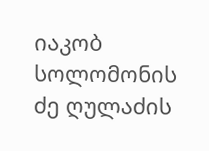იაკობ სოლომონის ძე ღულაძის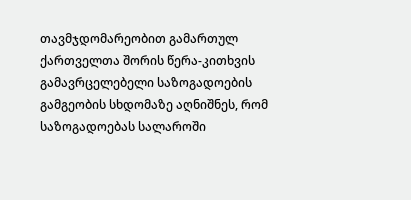თავმჯდომარეობით გამართულ ქართველთა შორის წერა-კითხვის გამავრცელებელი საზოგადოების გამგეობის სხდომაზე აღნიშნეს, რომ საზოგადოებას სალაროში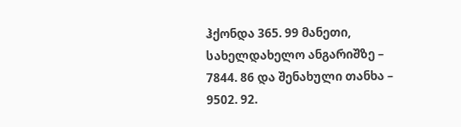ჰქონდა 365. 99 მანეთი, სახელდახელო ანგარიშზე – 7844. 86 და შენახული თანხა – 9502. 92.